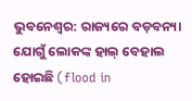ଭୁବନେଶ୍ବର: ରାଜ୍ୟରେ ବଡ଼ବନ୍ୟା ଯୋଗୁଁ ଲୋକଙ୍କ ହାଲ୍ ବେହାଲ ହୋଇଛି (flood in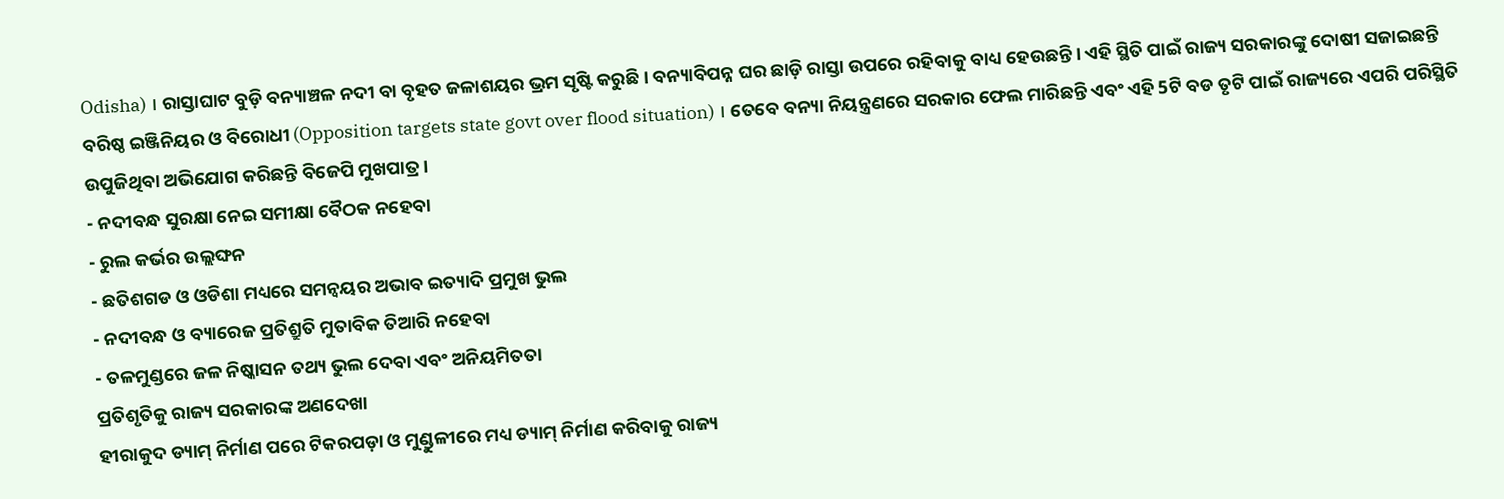Odisha) । ରାସ୍ତାଘାଟ ବୁଡ଼ି ବନ୍ୟାଞ୍ଚଳ ନଦୀ ବା ବୃହତ ଜଳାଶୟର ଭ୍ରମ ସୃଷ୍ଟି କରୁଛି । ବନ୍ୟାବିପନ୍ନ ଘର ଛାଡ଼ି ରାସ୍ତା ଉପରେ ରହିବାକୁ ବାଧ୍ୟ ହେଉଛନ୍ତି । ଏହି ସ୍ଥିତି ପାଇଁ ରାଜ୍ୟ ସରକାରଙ୍କୁ ଦୋଷୀ ସଜାଇଛନ୍ତି ବରିଷ୍ଠ ଇଞ୍ଜିନିୟର ଓ ବିରୋଧୀ (Opposition targets state govt over flood situation) । ତେବେ ବନ୍ୟା ନିୟନ୍ତ୍ରଣରେ ସରକାର ଫେଲ ମାରିଛନ୍ତି ଏବଂ ଏହି 5ଟି ବଡ ତୃଟି ପାଇଁ ରାଜ୍ୟରେ ଏପରି ପରିସ୍ଥିତି ଉପୁଜିଥିବା ଅଭିଯୋଗ କରିଛନ୍ତି ବିଜେପି ମୁଖପାତ୍ର ।
- ନଦୀବନ୍ଧ ସୁରକ୍ଷା ନେଇ ସମୀକ୍ଷା ବୈଠକ ନହେବା
- ରୁଲ କର୍ଭର ଉଲ୍ଲଙ୍ଘନ
- ଛତିଶଗଡ ଓ ଓଡିଶା ମଧ୍ୟରେ ସମନ୍ବୟର ଅଭାବ ଇତ୍ୟାଦି ପ୍ରମୁଖ ଭୁଲ
- ନଦୀବନ୍ଧ ଓ ବ୍ୟାରେଜ ପ୍ରତିଶ୍ରୁତି ମୁତାବିକ ତିଆରି ନହେବା
- ତଳମୁଣ୍ଡରେ ଜଳ ନିଷ୍କାସନ ତଥ୍ୟ ଭୁଲ ଦେବା ଏବଂ ଅନିୟମିତତା
ପ୍ରତିଶୃତିକୁ ରାଜ୍ୟ ସରକାରଙ୍କ ଅଣଦେଖା
ହୀରାକୁଦ ଡ୍ୟାମ୍ ନିର୍ମାଣ ପରେ ଟିକରପଡ଼ା ଓ ମୁଣ୍ଡୁଳୀରେ ମଧ୍ୟ ଡ୍ୟାମ୍ ନିର୍ମାଣ କରିବାକୁ ରାଜ୍ୟ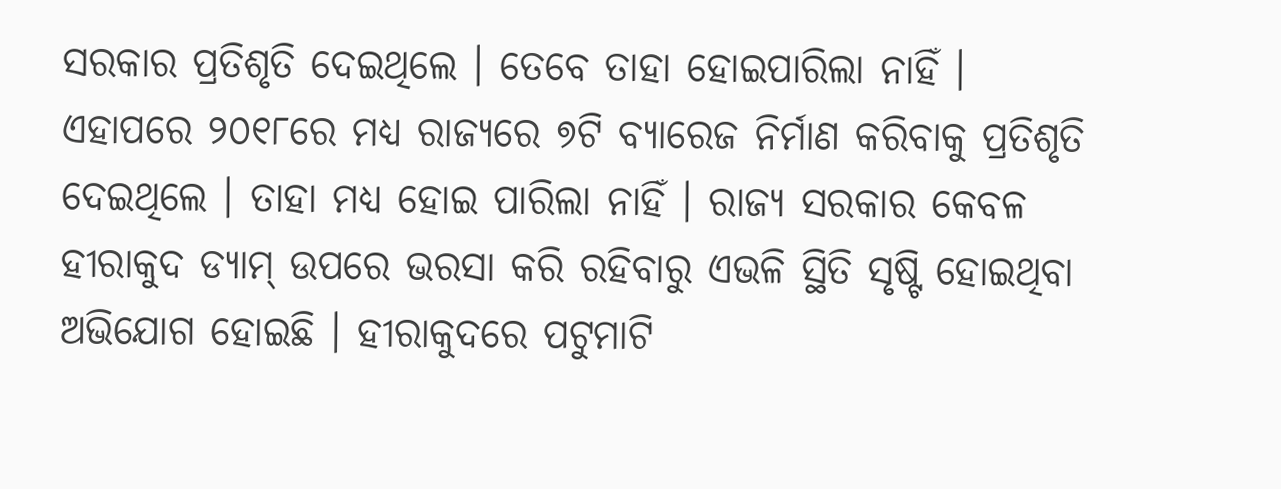ସରକାର ପ୍ରତିଶୃତି ଦେଇଥିଲେ । ତେବେ ତାହା ହୋଇପାରିଲା ନାହିଁ । ଏହାପରେ ୨୦୧୮ରେ ମଧ୍ୟ ରାଜ୍ୟରେ ୭ଟି ବ୍ୟାରେଜ ନିର୍ମାଣ କରିବାକୁ ପ୍ରତିଶୃତି ଦେଇଥିଲେ । ତାହା ମଧ୍ୟ ହୋଇ ପାରିଲା ନାହିଁ । ରାଜ୍ୟ ସରକାର କେବଳ ହୀରାକୁଦ ଡ୍ୟାମ୍ ଉପରେ ଭରସା କରି ରହିବାରୁ ଏଭଳି ସ୍ଥିତି ସୃଷ୍ଟି ହୋଇଥିବା ଅଭିଯୋଗ ହୋଇଛି । ହୀରାକୁଦରେ ପଟୁମାଟି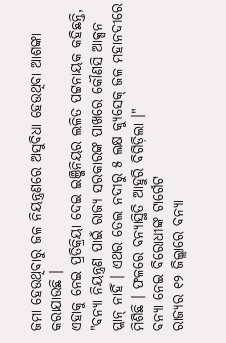ଜମା ହେଉଥିବାରୁ ଜଳ ନିୟନ୍ତ୍ରଣରେ ଅସୁବିଧା ହେଉଥିବା ଆଶଙ୍କା କରାଯାଉଛି ।
ଏହାକୁ ନେଇ ପ୍ରତିକ୍ରିୟା ଦେଇ ଇଞ୍ଜିନିୟର ଲଳିତ ପଟ୍ଟନାୟକ କହିଛନ୍ତି, "ବନ୍ୟା ନିୟନ୍ତ୍ରଣ ପାଇଁ ରାଜ୍ୟ ସରକାରଙ୍କ ପାଖରେ କୌଣସି ଆକ୍ସନ ପ୍ଲାନ୍ ନାହିଁ । ଏଥର ତେଲ ନଦୀରୁ ୫ ଲକ୍ଷ କ୍ୟୁସେକ୍ ଜଳ ମହାନଦୀରେ ମିଶିଛି । ଫଳରେ ବନ୍ୟାସ୍ଥିତି ଆହୁରି ବିଗିଡ଼ିଲା ।"
ବନ୍ୟା ନେଇ ବିରୋଧୀଙ୍କ ଟାର୍ଗେଟ
ରାଜ୍ୟର ୧୨ ଜିଲ୍ଲାରେ ବନ୍ୟା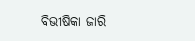ବିଭୀଷିକା ଜାରି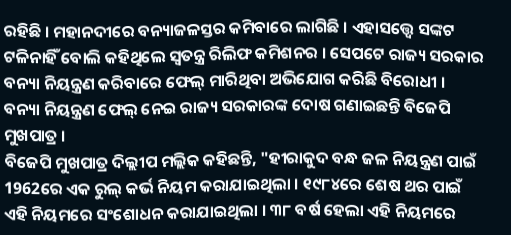ରହିଛି । ମହାନଦୀରେ ବନ୍ୟାଜଳସ୍ତର କମିବାରେ ଲାଗିଛି । ଏହାସତ୍ତ୍ବେ ସଙ୍କଟ ଟଳିନାହିଁ ବୋଲି କହିଥିଲେ ସ୍ବତନ୍ତ୍ର ରିଲିଫ କମିଶନର । ସେପଟେ ରାଜ୍ୟ ସରକାର ବନ୍ୟା ନିୟନ୍ତ୍ରଣ କରିବାରେ ଫେଲ୍ ମାରିଥିବା ଅଭିଯୋଗ କରିଛି ବିରୋଧୀ । ବନ୍ୟା ନିୟନ୍ତ୍ରଣ ଫେଲ୍ ନେଇ ରାଜ୍ୟ ସରକାରଙ୍କ ଦୋଷ ଗଣାଇଛନ୍ତି ବିଜେପି ମୁଖପାତ୍ର ।
ବିଜେପି ମୁଖପାତ୍ର ଦିଲ୍ଲୀପ ମଲ୍ଲିକ କହିଛନ୍ତି, "ହୀରାକୁଦ ବନ୍ଧ ଜଳ ନିୟନ୍ତ୍ରଣ ପାଇଁ 1962ରେ ଏକ ରୁଲ୍ କର୍ଭ ନିୟମ କରାଯାଇଥିଲା । ୧୯୮୪ରେ ଶେଷ ଥର ପାଇଁ ଏହି ନିୟମରେ ସଂଶୋଧନ କରାଯାଇଥିଲା । ୩୮ ବର୍ଷ ହେଲା ଏହି ନିୟମରେ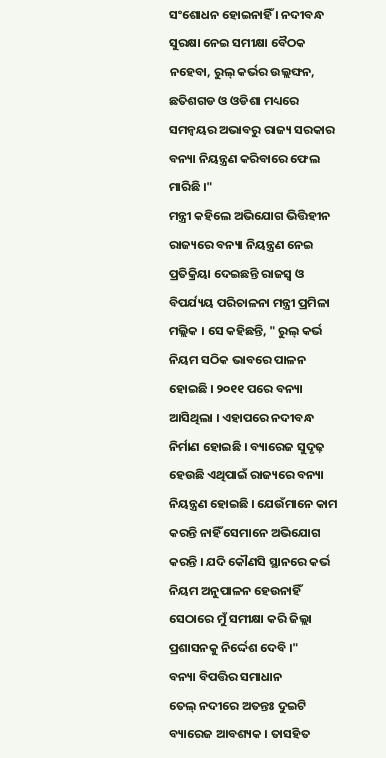ସଂଶୋଧନ ହୋଇନାହିଁ । ନଦୀବନ୍ଧ ସୁରକ୍ଷା ନେଇ ସମୀକ୍ଷା ବୈଠକ ନହେବା, ରୁଲ୍ କର୍ଭର ଉଲ୍ଲଙ୍ଘନ, ଛତିଶଗଡ ଓ ଓଡିଶା ମଧ୍ୟରେ ସମନ୍ବୟର ଅଭାବରୁ ରାଜ୍ୟ ସରକାର ବନ୍ୟା ନିୟନ୍ତ୍ରଣ କରିବାରେ ଫେଲ ମାରିଛି ।"
ମନ୍ତ୍ରୀ କହିଲେ ଅଭିଯୋଗ ଭିତ୍ତିହୀନ
ରାଜ୍ୟରେ ବନ୍ୟା ନିୟନ୍ତ୍ରଣ ନେଇ ପ୍ରତିକ୍ରିୟା ଦେଇଛନ୍ତି ରାଜସ୍ବ ଓ ବିପର୍ଯ୍ୟୟ ପରିଚାଳନା ମନ୍ତ୍ରୀ ପ୍ରମିଳା ମଲ୍ଲିକ । ସେ କହିଛନ୍ତି, " ରୁଲ୍ କର୍ଭ ନିୟମ ସଠିକ ଭାବରେ ପାଳନ ହୋଇଛି । ୨୦୧୧ ପରେ ବନ୍ୟା ଆସିଥିଲା । ଏହାପରେ ନଦୀବନ୍ଧ ନିର୍ମାଣ ହୋଇଛି । ବ୍ୟାରେଜ ସୁଦୃଢ଼ ହେଉଛି ଏଥିପାଇଁ ରାଜ୍ୟରେ ବନ୍ୟା ନିୟନ୍ତ୍ରଣ ହୋଇଛି । ଯେଉଁମାନେ କାମ କରନ୍ତି ନାହିଁ ସେମାନେ ଅଭିଯୋଗ କରନ୍ତି । ଯଦି କୌଣସି ସ୍ଥାନରେ କର୍ଭ ନିୟମ ଅନୁପାଳନ ହେଉନାହିଁ ସେଠାରେ ମୁଁ ସମୀକ୍ଷା କରି ଜିଲ୍ଲା ପ୍ରଶାସନକୁ ନିର୍ଦ୍ଦେଶ ଦେବି ।"
ବନ୍ୟା ବିପତ୍ତିର ସମାଧାନ
ତେଲ୍ ନଦୀରେ ଅତନ୍ତଃ ଦୁଇଟି ବ୍ୟାରେଜ ଆବଶ୍ୟକ । ତାସହିତ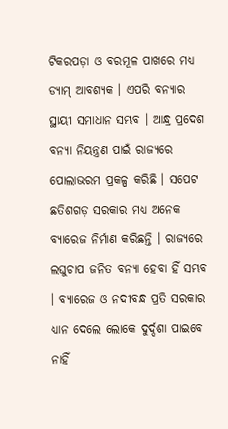ଟିକରପଡ଼ା ଓ ବରମୂଳ ପାଖରେ ମଧ୍ୟ ଡ୍ୟାମ୍ ଆବଶ୍ୟକ । ଏପରି ବନ୍ୟାର ସ୍ଥାୟୀ ସମାଧାନ ସମ୍ଭବ । ଆନ୍ଧ୍ର ପ୍ରଦେଶ ବନ୍ୟା ନିୟନ୍ତ୍ରଣ ପାଇଁ ରାଜ୍ୟରେ ପୋଲାଭରମ ପ୍ରକଳ୍ପ କରିଛି । ସପେଟ ଛତିଶଗଡ଼ ସରକାର ମଧ୍ୟ ଅନେକ ବ୍ୟାରେଜ ନିର୍ମାଣ କରିଛନ୍ତି । ରାଜ୍ୟରେ ଲଘୁଚାପ ଜନିତ ବନ୍ୟା ହେବା ହିଁ ସମ୍ଭବ । ବ୍ୟାରେଜ ଓ ନଦୀବନ୍ଧ ପ୍ରତି ସରକାର ଧ୍ୟାନ ଦେଲେ ଲୋକେ ଦୁର୍ଦ୍ଦଶା ପାଇବେ ନାହିଁ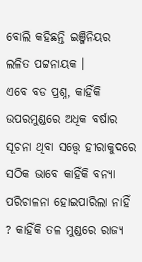ବୋଲି କହିଛନ୍ତି ଇଞ୍ଜିନିୟର ଲଳିତ ପଟ୍ଟନାୟକ ।
ଏବେ ବଡ ପ୍ରଶ୍ନ, କାହିଁକି ଉପରମୁଣ୍ଡରେ ଅଧିକ ବର୍ଷାର ସୂଚନା ଥିବା ସତ୍ତ୍ବେ ହୀରାକୁଦରେ ସଠିକ ଭାବେ କାହିଁକି ବନ୍ୟା ପରିଚାଳନା ହୋଇପାରିଲା ନାହିଁ ? କାହିଁକି ତଳ ମୁଣ୍ଡରେ ରାଜ୍ୟ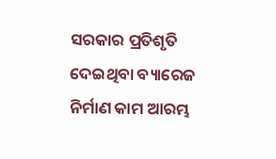ସରକାର ପ୍ରତିଶୃତି ଦେଇଥିବା ବ୍ୟାରେଜ ନିର୍ମାଣ କାମ ଆରମ୍ଭ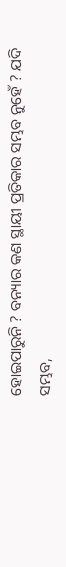ହୋଇପାରୁନି ? ବନ୍ୟାର କଣ ସ୍ଥାୟୀ ପ୍ରତିକାର ସମ୍ଭବ ନୁହେଁ ? ଯଦି ସମ୍ଭବ,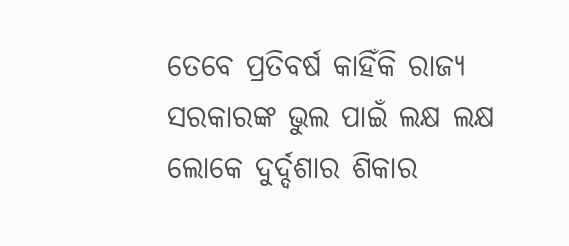ତେବେ ପ୍ରତିବର୍ଷ କାହିଁକି ରାଜ୍ୟ ସରକାରଙ୍କ ଭୁଲ ପାଇଁ ଲକ୍ଷ ଲକ୍ଷ ଲୋକେ ଦୁର୍ଦ୍ଦଶାର ଶିକାର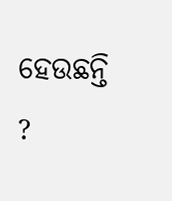ହେଉଛନ୍ତି ?